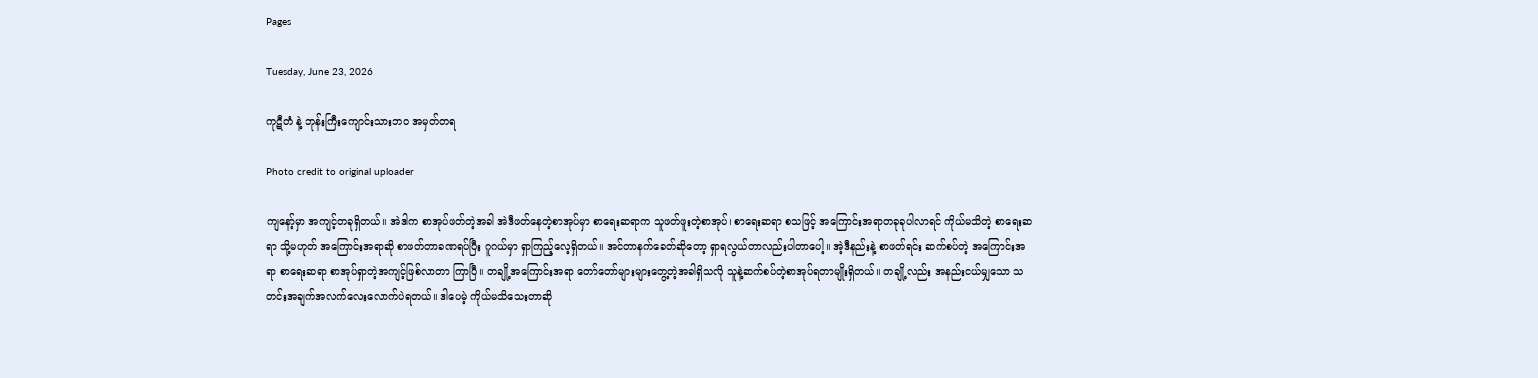Pages

Tuesday, June 23, 2026

ကုဋီတံ နဲ့ ဘုန်းကြီးကျောင်းသားဘဝ အမှတ်တရ

Photo credit to original uploader

ကျနော့်မှာ အကျင့်တခုရှိတယ်။ အဲဒါက စာအုပ်ဖတ်တဲ့အခါ အဲဒီဖတ်နေတဲ့စာအုပ်မှာ စာရေးဆရာက သူဖတ်ဖူးတဲ့စာအုပ်၊ စာရေးဆရာ စသဖြင့် အကြောင်းအရာတခုခုပါလာရင် ကိုယ်မသိတဲ့ စာရေးဆရာ သို့မဟုတ် အကြောင်းအရာဆို စာဖတ်တာခဏရပ်ပြီး ဂူဂယ်မှာ ရှာကြည့်လေ့ရှိတယ်။ အင်တာနက်ခေတ်ဆိုတော့ ရှာရလွယ်တာလည်းပါတာပေါ့။ အဲ့ဒီနည်းနဲ့ စာဖတ်ရင်း ဆက်စပ်တဲ့ အကြောင်းအရာ စာရေးဆရာ စာအုပ်ရှာတဲ့အကျင့်ဖြစ်လာတာ ကြာပြီ။ တချို့အကြောင်းအရာ တော်တော်များများတွေ့တဲ့အခါရှိသလို သူနဲ့ဆက်စပ်တဲ့စာအုပ်ရတာမျိုးရှိတယ်။ တချို့လည်း အနည်းငယ်မျှသော သတင်းအချက်အလက်လေးလောက်ပဲရတယ်။ ဒါပေမဲ့ ကိုယ်မသိသေးတာဆို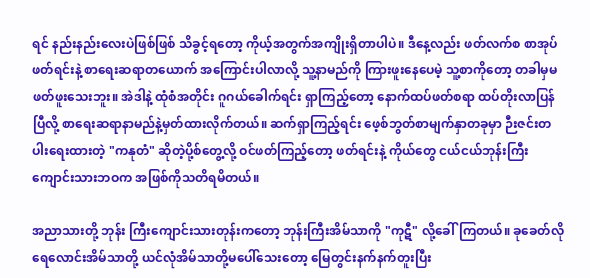ရင် နည်းနည်းလေးပဲဖြစ်ဖြစ် သိခွင့်ရတော့ ကိုယ့်အတွက်အကျိုးရှိတာပါပဲ။ ဒီနေ့လည်း ဖတ်လက်စ စာအုပ်ဖတ်ရင်းနဲ့ စာရေးဆရာတယောက် အကြောင်းပါလာလို့ သူ့နာမည်ကို ကြားဖူးနေပေမဲ့ သူ့စာကိုတော့ တခါမှမဖတ်ဖူးသေးဘူး။ အဲဒါနဲ့ ထုံစံအတိုင်း ဂူဂယ်ခေါက်ရင်း ရှာကြည့်တော့ နောက်ထပ်ဖတ်စရာ ထပ်တိုးလာပြန်ပြီလို့ စာရေးဆရာနာမည်နဲ့မှတ်ထားလိုက်တယ်။ ဆက်ရှာကြည့်ရင်း ဖေ့စ်ဘွတ်စာမျက်နှာတခုမှာ ဉီးဇင်းတပါးရေးထားတဲ့ "ကနုတံ" ဆိုတဲ့ပို့စ်တွေ့လို့ ဝင်ဖတ်ကြည့်တော့ ဖတ်ရင်းနဲ့ ကိုယ်တွေ ငယ်ငယ်ဘုန်းကြီးကျောင်းသားဘဝက အဖြစ်ကိုသတိရမိတယ်။

အညာသားတို့ ဘုန်း ကြီးကျောင်းသားတုန်းကတော့ ဘုန်းကြီးအိမ်သာကို "ကုဋီ" လို့ခေါ်ကြတယ်။ ခုခေတ်လို ရေလောင်းအိမ်သာတို့ ယင်လုံအိမ်သာတို့မပေါ်သေးတော့ မြေတွင်းနက်နက်တူးပြီး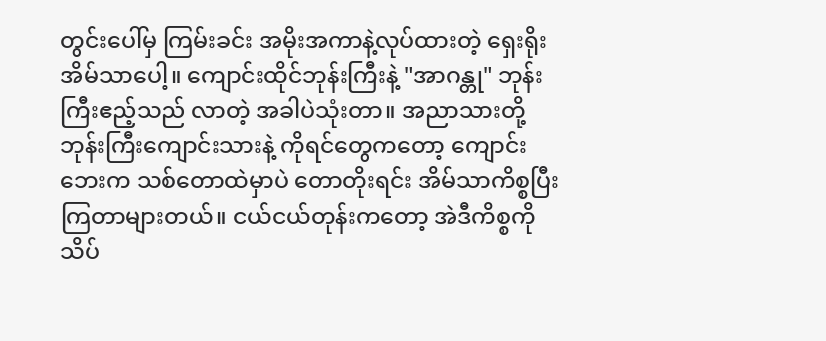တွင်းပေါ်မှ ကြမ်းခင်း အမိုးအကာနဲ့လုပ်ထားတဲ့ ရှေးရိုးအိမ်သာပေါ့။ ကျောင်းထိုင်ဘုန်းကြီးနဲ့ "အာဂန္တု" ဘုန်းကြီးဧည့်သည် လာတဲ့ အခါပဲသုံးတာ။ အညာသားတို့ ဘုန်းကြီးကျောင်းသားနဲ့ ကိုရင်တွေကတော့ ကျောင်းဘေးက သစ်တောထဲမှာပဲ တောတိုးရင်း အိမ်သာကိစ္စပြီးကြတာများတယ်။ ငယ်ငယ်တုန်းကတော့ အဲဒီကိစ္စကို သိပ်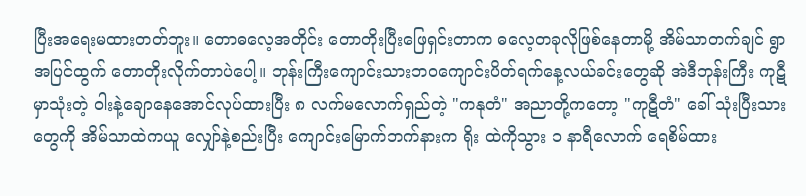ပြီးအရေးမထားတတ်ဘူး။ တောဓလေ့အတိုင်း တောတိုးပြီးဖြေရှင်းတာက ဓလေ့တခုလိုဖြစ်နေတာမို့ အိမ်သာတက်ချင် ရွာအပြင်ထွက် တောတိုးလိုက်တာပဲပေါ့။ ဘုန်းကြီးကျောင်းသားဘဝကျောင်းပိတ်ရက်နေ့လယ်ခင်းတွေဆို အဲဒီဘုန်းကြီး ကုဋီမှာသုံးတဲ့ ဝါးနဲ့ချောနေအောင်လုပ်ထားပြီး ၈ လက်မလောက်ရှည်တဲ့ "ကနုတံ" အညာတို့ကတော့ "ကုဋီတံ" ခေါ် သုံးပြီးသားတွေကို အိမ်သာထဲကယူ လျှော်နဲ့စည်းပြီး ကျောင်းမြောက်ဘက်နားက ရိုး ထဲကိုသွား ၁ နာရီလောက် ရေစိမ်ထား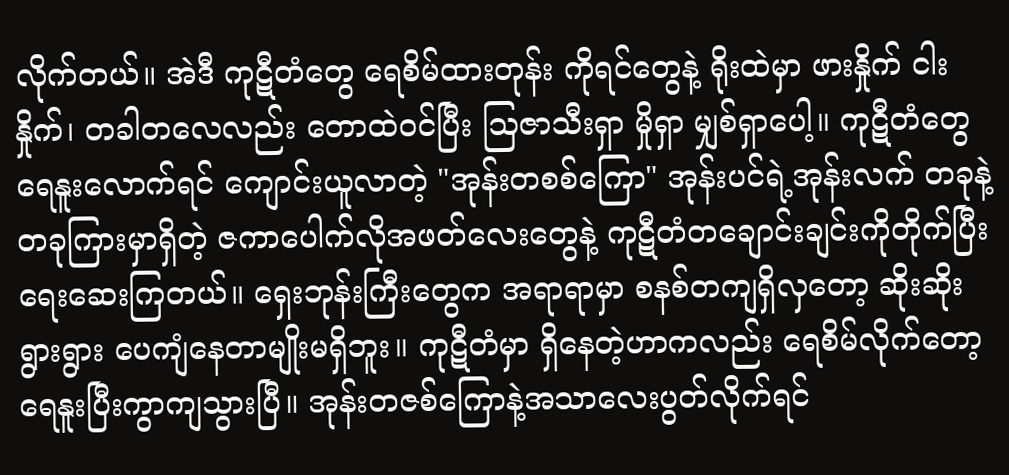လိုက်တယ်။ အဲဒီ ကုဋီတံတွေ ရေစိမ်ထားတုန်း ကိုရင်တွေနဲ့ ရိုးထဲမှာ ဖားနှိုက် ငါးနှိုက်၊ တခါတလေလည်း တောထဲဝင်ပြီး ဩဇာသီးရှာ မှိုရှာ မျှစ်ရှာပေါ့။ ကုဋီတံတွေ ရေနူးလောက်ရင် ကျောင်းယူလာတဲ့ "အုန်းတစစ်ကြော" အုန်းပင်ရဲ့အုန်းလက် တခုနဲ့တခုကြားမှာရှိတဲ့ ဇကာပေါက်လိုအဖတ်လေးတွေနဲ့ ကုဋီတံတချောင်းချင်းကိုတိုက်ပြီးရေးဆေးကြတယ်။ ရှေးဘုန်းကြီးတွေက အရာရာမှာ စနစ်တကျရှိလှတော့ ဆိုးဆိုးရွားရွား ပေကျံနေတာမျိုးမရှိဘူး။ ကုဋီတံမှာ ရှိနေတဲ့ဟာကလည်း ရေစိမ်လိုက်တော့ ရေနူးပြီးကွာကျသွားပြီ။ အုန်းတဇစ်ကြောနဲ့အသာလေးပွတ်လိုက်ရင်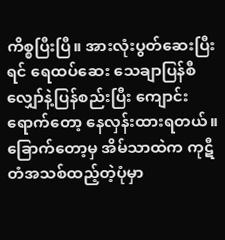ကိစ္စပြီးပြီ။ အားလုံးပွတ်ဆေးပြီးရင် ရေထပ်ဆေး သေချာပြန်စီ လျှော်နဲ့ပြန်စည်းပြီး ကျောင်းရောက်တော့ နေလှန်းထားရတယ်။ ခြောက်တော့မှ အိမ်သာထဲက ကုဋီတံအသစ်ထည့်တဲ့ပုံမှာ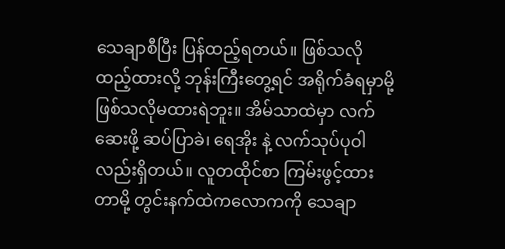သေချာစီပြီး ပြန်ထည့်ရတယ်။ ဖြစ်သလိုထည့်ထားလို့ ဘုန်းကြီးတွေ့ရင် အရိုက်ခံရမှာမို့ ဖြစ်သလိုမထားရဲဘူး။ အိမ်သာထဲမှာ လက်ဆေးဖို့ ဆပ်ပြာခဲ၊ ရေအိုး နဲ့ လက်သုပ်ပုဝါလည်းရှိတယ်။ လူတထိုင်စာ ကြမ်းဖွင့်ထားတာမို့ တွင်းနက်ထဲကလောကကို သေချာ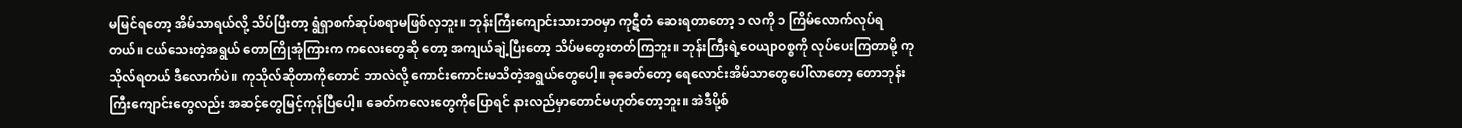မမြင်ရတော့ အိမ်သာရယ်လို့ သိပ်ပြီးတာ့ ရွံရှာစက်ဆုပ်စရာမဖြစ်လှဘူး။ ဘုန်းကြီးကျောင်းသားဘဝမှာ ကုဋီတံ ဆေးရတာတော့ ၁ လကို ၁ ကြိမ်လောက်လုပ်ရတယ်။ ငယ်သေးတဲ့အရွယ် တောကြိုအုံကြားက ကလေးတွေဆို တော့ အကျယ်ချဲ့ပြီးတော့ သိပ်မတွေးတတ်ကြဘူး။ ဘုန်းကြီးရဲ့ဝေယျာဝစ္စကို လုပ်ပေးကြတာမို့ ကုသိုလ်ရတယ် ဒီလောက်ပဲ။ ကုသိုလ်ဆိုတာကိုတောင် ဘာလဲလို့ ကောင်းကောင်းမသိတဲ့အရွယ်တွေ‌ပေါ့။ ခုခေတ်တော့ ရေလောင်းအိမ်သာတွေပေါ်လာတော့ တောဘုန်းကြီးကျောင်းတွေလည်း အဆင့်တွေမြင့်ကုန်ပြီပေါ့။ ခေတ်ကလေးတွေကိုပြောရင် နားလည်မှာတောင်မဟုတ်တော့ဘူး။ အဲဒီပို့စ်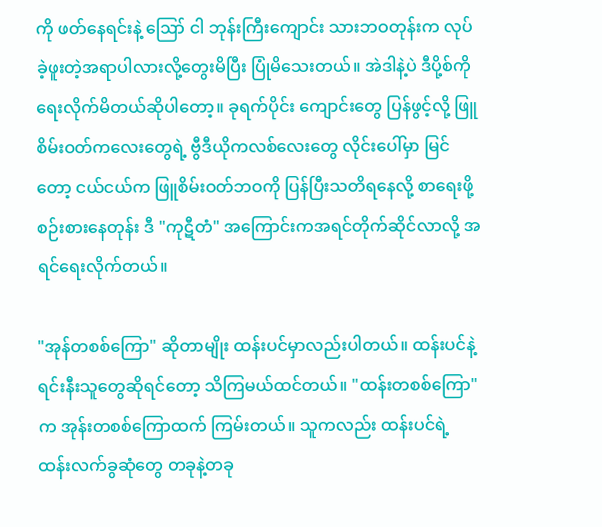ကို ဖတ်နေရင်းနဲ့ ‌ဪ ငါ ဘုန်းကြီးကျောင်း သားဘဝတုန်းက လုပ်ခဲ့ဖူးတဲ့အရာပါလားလို့တွေးမိပြီး ပြုံမိသေးတယ်။ အဲဒါနဲ့ပဲ ဒီပို့စ်ကို ရေးလိုက်မိတယ်ဆိုပါတော့။ ခုရက်ပိုင်း ကျောင်းတွေ ပြန်ဖွင့်လို့ ဖြူစိမ်းဝတ်ကလေးတွေရဲ့ ဗွီဒီယိုကလစ်လေးတွေ လိုင်းပေါ်မှာ မြင်တော့ ငယ်ငယ်က ဖြူစိမ်းဝတ်ဘဝကို ပြန်ပြီးသတိရနေလို့ စာရေးဖို့စဉ်းစားနေတုန်း ဒီ "ကုဋီတံ" အကြောင်းကအရင်တိုက်ဆိုင်လာလို့ အရင်ရေးလိုက်တယ်။

"အုန်တစစ်ကြော" ဆိုတာမျိုး ထန်းပင်မှာလည်းပါတယ်။ ထန်းပင်နဲ့ရင်းနီးသူတွေဆိုရင်တော့ သိကြမယ်ထင်တယ်။ "ထန်းတစစ်ကြော" က အုန်းတစစ်ကြောထက် ကြမ်းတယ်။ သူကလည်း ထန်းပင်ရဲ့ ထန်းလက်ခွဆုံတွေ တခုနဲ့တခု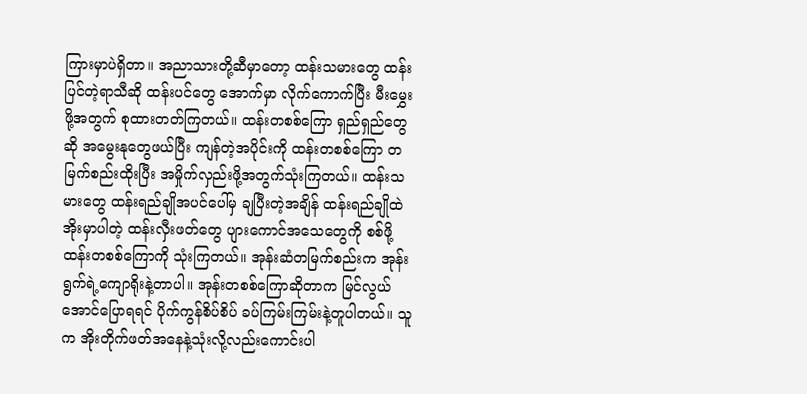ကြားမှာပဲရှိတာ။ အညာသားတို့ဆီမှာတော့ ထန်းသမားတွေ ထန်းပြင်တဲ့ရာသီဆို ထန်းပင်တွေ အောက်မှာ လိုက်ကောက်ပြီး မီးမွှေးဖို့အတွက် စုထားတတ်ကြတယ်။ ထန်းတစစ်ကြော ရှည်ရှည်တွေဆို အမွေးနုတွေဖယ်ပြီး ကျန်တဲ့အပိုင်းကို ထန်းတစစ်ကြော တမြက်စည်းထိုးပြီး အမှိုက်လှည်းဖို့အတွက်သုံးကြတယ်။ ထန်းသမားတွေ ထန်းရည်ချိုအပင်ပေါ်မှ ချပြီးတဲ့အချိန် ထန်းရည်ချိုထဲအိုးမှာပါတဲ့ ထန်းလှီးဖတ်တွေ ပျားကောင်အသေတွေကို စစ်ဖို့ ထန်းတစစ်ကြောကို သုံးကြတယ်။ အုန်းဆံတမြက်စည်းက အုန်းရွက်ရဲ့ကျောရိုးနဲ့တာပါ။ အုန်းတစစ်ကြောဆိုတာက မြင်လွယ်အောင်ပြောရရင် ပိုက်ကွန်စိပ်စိပ် ခပ်ကြမ်းကြမ်းနဲ့တူပါတယ်။ သူက အိုးတိုက်ဖတ်အနေနဲ့သုံးလို့လည်းကောင်းပါ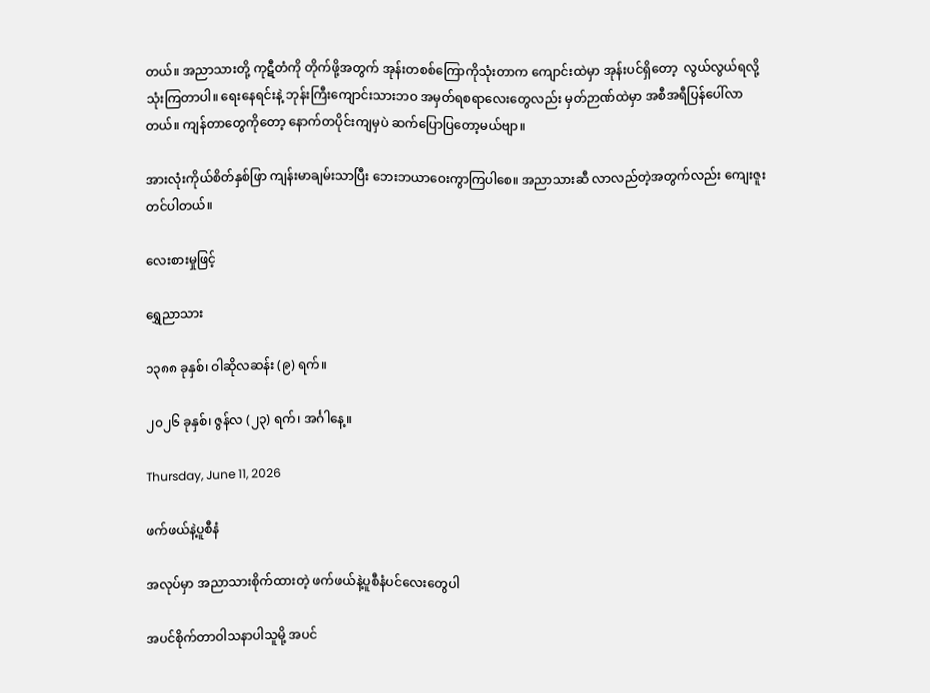တယ်။ အညာသားတို့ ကုဋီတံကို တိုက်ဖို့အတွက် အုန်းတစစ်ကြောကိုသုံးတာက ကျောင်းထဲမှာ အုန်းပင်ရှိတော့  လွယ်လွယ်ရလို့ သုံးကြတာပါ။ ရေးနေရင်းနဲ့ ဘုန်းကြီး‌ကျောင်းသားဘဝ အမှတ်ရစရာလေးတွေလည်း မှတ်ဉာဏ်ထဲမှာ အစီအရီပြန်‌ပေါ်လာတယ်။ ကျန်တာတွေကိုတော့ နောက်တပိုင်းကျမှပဲ ဆက်ပြောပြတော့မယ်ဗျာ။

အားလုံးကိုယ်စိတ်နှစ်ဖြာ ကျန်းမာချမ်းသာပြီး ဘေးဘယာဝေးကွာကြပါစေ။ အညာသားဆီ လာလည်တဲ့အတွက်လည်း ကျေးဇူးတင်ပါတယ်။

လေးစားမှုဖြင့်

ရွှေညာသား

၁၃၈၈ ခုနှစ်၊ ဝါဆိုလဆန်း (၉) ရက်။

၂၀၂၆ ခုနှစ်၊ ဇွန်လ (၂၃) ရက်၊ အင်္ဂါနေ့။

Thursday, June 11, 2026

ဖက်ဖယ်နဲ့ပူစီနံ

အလုပ်မှာ အညာသားစိုက်ထားတဲ့ ဖက်ဖယ်နဲ့ပူစီနံပင်လေးတွေပါ

အပင်စိုက်တာဝါသနာပါသူမို့ အပင်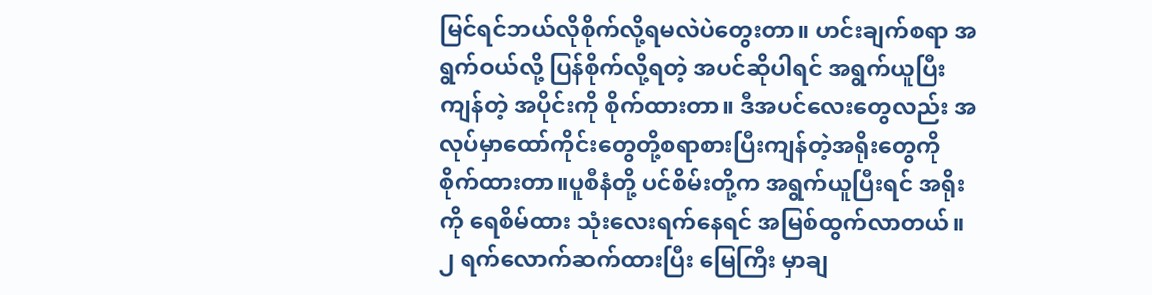မြင်ရင်ဘယ်လိုစိုက်လို့ရမလဲပဲတွေးတာ။ ဟင်းချက်စရာ အရွက်ဝယ်လို့ ပြန်စိုက်လို့ရတဲ့ အပင်ဆိုပါရင် အရွက်ယူပြီးကျန်တဲ့ အပိုင်းကို စိုက်ထားတာ။ ဒီအပင်လေးတွေလည်း အလုပ်မှာထော်ကိုင်းတွေတို့စရာစားပြီးကျန်တဲ့အရိုးတွေကိုစိုက်ထားတာ။ပူစီနံတို့ ပင်စိမ်းတို့က အရွက်ယူပြီးရင် အရိုးကို ရေစိမ်ထား သုံးလေးရက်နေရင် အမြစ်ထွက်လာတယ်။ ၂ ရက်လောက်ဆက်ထားပြီး မြေကြီး မှာချ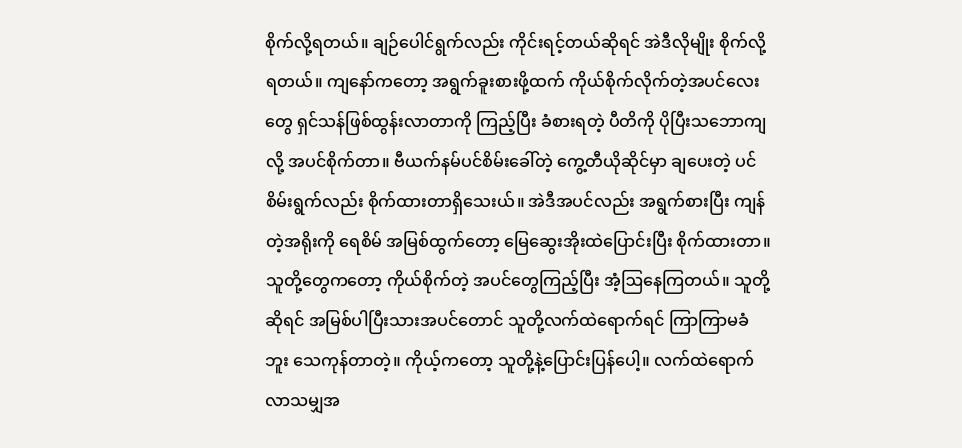စိုက်လို့ရတယ်။ ချဉ်ပေါင်ရွက်လည်း ကိုင်းရင့်တယ်ဆိုရင် အဲဒီလိုမျိုး စိုက်လို့ရတယ်။ ကျနော်ကတော့ အရွက်ခူးစားဖို့ထက် ကိုယ်စိုက်လိုက်တဲ့အပင်လေးတွေ ရှင်သန်ဖြစ်ထွန်းလာတာကို ကြည့်ပြီး ခံစားရတဲ့ ပီတိကို ပိုပြီးသဘောကျလို့ အပင်စိုက်တာ။ ဗီယက်နမ်ပင်စိမ်းခေါ်တဲ့ ကွေ့တီယိုဆိုင်မှာ ချပေးတဲ့ ပင်စိမ်းရွက်လည်း စိုက်ထားတာရှိသေးယ်။ အဲဒီအပင်လည်း အရွက်စားပြီး ကျန်တဲ့အရိုးကို ရေစိမ် အမြစ်ထွက်တော့ မြေဆွေးအိုးထဲပြောင်းပြီး စိုက်ထားတာ။ သူတို့တွေကတော့ ကိုယ်စိုက်တဲ့ အပင်တွေကြည့်ပြီး အံ့ဩနေကြတယ်။ သူတို့ဆိုရင် အမြစ်ပါပြီးသားအပင်တောင် သူတို့လက်ထဲရောက်ရင် ကြာကြာမခံဘူး သေကုန်တာတဲ့။ ကိုယ့်ကတော့ သူတို့နဲ့ပြောင်းပြန်ပေါ့။ လက်ထဲရောက်လာသမျှအ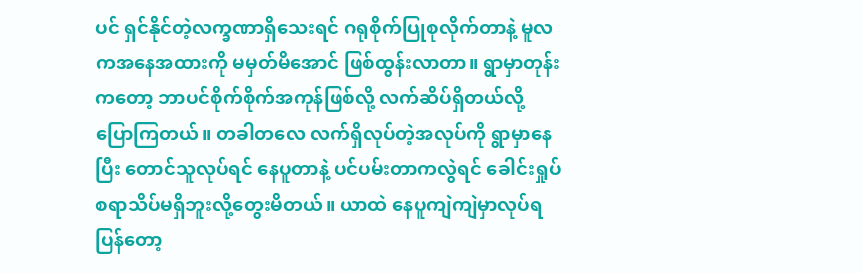ပင် ရှင်နိုင်တဲ့လက္ခဏာရှိသေးရင် ဂရုစိုက်ပြုစုလိုက်တာနဲ့ မူလကအနေအထားကို မမှတ်မိအောင် ဖြစ်ထွန်းလာတာ။ ရွာမှာတုန်းကတော့ ဘာပင်စိုက်စိုက်အကုန်ဖြစ်လို့ လက်ဆိပ်ရှိတယ်လို့ ပြောကြတယ်။ တခါတလေ လက်ရှိလုပ်တဲ့အလုပ်ကို ရွာမှာနေပြီး တောင်သူလုပ်ရင် နေပူတာနဲ့ ပင်ပမ်းတာကလွဲရင် ခေါင်းရှုပ်စရာသိပ်မရှိဘူးလို့တွေးမိတယ်။ ယာထဲ နေပူကျဲကျဲမှာလုပ်ရပြန်တော့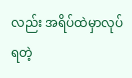လည်း အရိပ်ထဲမှာလုပ်ရတဲ့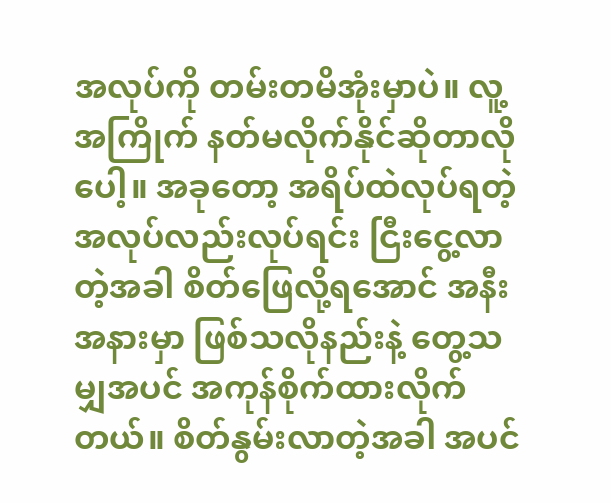အလုပ်ကို တမ်းတမိအုံးမှာပဲ။ လူ့အကြိုက် နတ်မလိုက်နိုင်ဆိုတာလိုပေါ့။ အခုတော့ အရိပ်ထဲလုပ်ရတဲ့အလုပ်လည်းလုပ်ရင်း ငြီးငွေ့လာတဲ့အခါ စိတ်ဖြေလို့ရအောင် အနီးအနားမှာ ဖြစ်သလိုနည်းနဲ့ တွေ့သမျှအပင် အကုန်စိုက်ထားလိုက်တယ်။ စိတ်နွမ်းလာတဲ့အခါ အပင်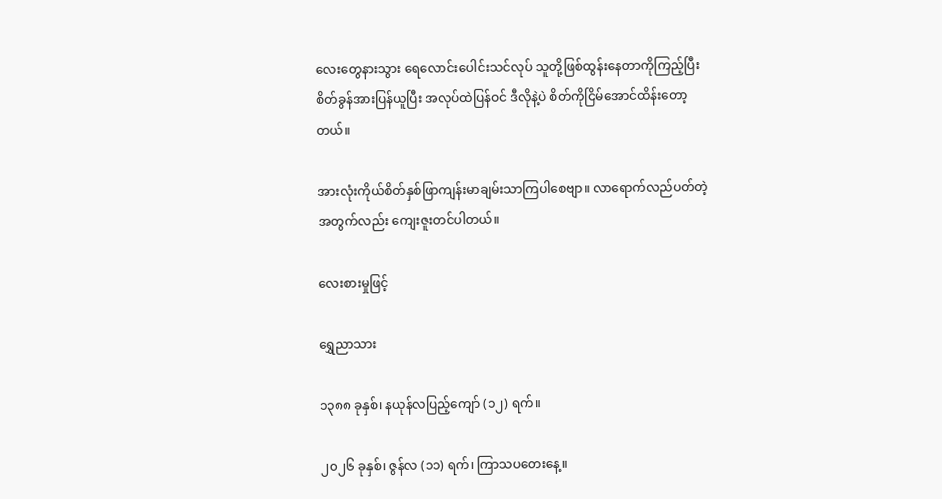လေးတွေနားသွား ရေလောင်းပေါင်းသင်လုပ် သူတို့ဖြစ်ထွန်းနေတာကိုကြည့်ပြီး စိတ်ခွန်အားပြန်ယူပြီး အလုပ်ထဲပြန်ဝင် ဒီလိုနဲ့ပဲ စိတ်ကိုငြိမ်အောင်ထိန်းတော့တယ်။

အားလုံးကိုယ်စိတ်နှစ်ဖြာကျန်းမာချမ်းသာကြပါစေဗျာ။ လာရောက်လည်ပတ်တဲ့အတွက်လည်း ကျေးဇူးတင်ပါတယ်။

လေးစားမှုဖြင့်

ရွှေညာသား

၁၃၈၈ ခုနှစ်၊ နယုန်လပြည့်ကျော် (၁၂) ရက်။

၂၀၂၆ ခုနှစ်၊ ဇွန်လ (၁၁) ရက်၊ ကြာသပတေးနေ့။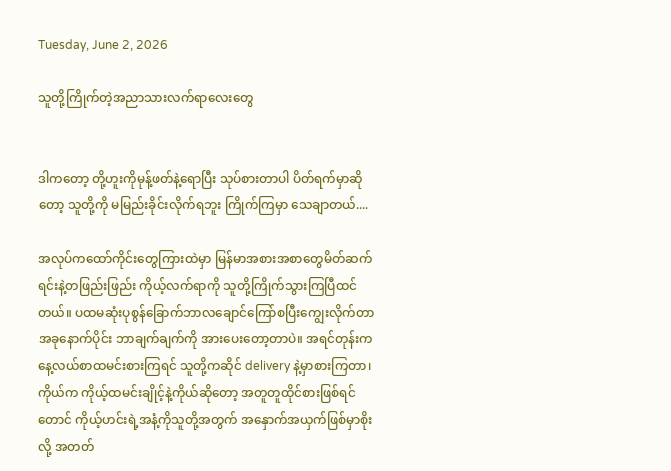Tuesday, June 2, 2026

သူတို့ကြိုက်တဲ့အညာသားလက်ရာလေးတွေ


ဒါကတော့ တို့ဟူးကိုမုန့်ဖတ်နဲ့ရောပြီး သုပ်စားတာပါ ပိတ်ရက်မှာဆိုတော့ သူတို့ကို မမြည်းခိုင်းလိုက်ရဘူး ကြိုက်ကြမှာ သေချာတယ်....

အလုပ်ကထော်ကိုင်းတွေကြားထဲမှာ မြန်မာအစားအစာတွေမိတ်ဆက်ရင်းနဲ့တဖြည်းဖြည်း ကိုယ့်လက်ရာကို သူတို့ကြိုက်သွားကြပြီထင်တယ်။ ပထမဆုံးပုစွန်ခြောက်ဘာလချောင်ကြော်စပြီးကျွေးလိုက်တာအခုနောက်ပိုင်း ဘာချက်ချက်ကို အားပေးတော့တာပဲ။ အရင်တုန်းကနေ့လယ်စာထမင်းစားကြရင် သူတို့ကဆိုင် delivery နဲ့မှာစားကြတာ၊ ကိုယ်က ကိုယ့်ထမင်းချိုင့်နဲ့ကိုယ်ဆိုတော့ အတူတူထိုင်စားဖြစ်ရင်တောင် ကိုယ့်ဟင်းရဲ့အနံ့ကိုသူတို့အတွက် အနှောက်အယှက်ဖြစ်မှာစိုးလို့ အတတ်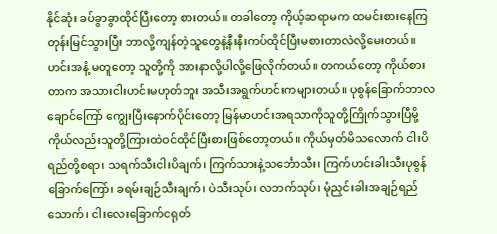နိုင်ဆုံး ခပ်ခွာခွာထိုင်ပြီးတော့ စားတယ်။ တခါတော့ ကိုယ့်ဆရာမက ထမင်းစားနေကြတုန်းမြင်သွားပြီး ဘာလို့ကျန်တဲ့သူတွေနဲ့နီးနီးကပ်ထိုင်ပြီးမစားတာလဲလို့မေးတယ်။ ဟင်းအနံ့ မတူတော့ သူတို့ကို အားနာလို့ပါလို့ဖြေလိုက်တယ်။ တကယ်တော့ ကိုယ်စားတာက အသားငါးဟင်းမဟုတ်ဘူး အသီးအရွက်ဟင်းကများတယ်။ ပုစွန်ခြောက်ဘာလချောင်ကြော် ကျွေးပြီးနောက်ပိုင်းတော့ မြန်မာဟင်းအရသာကိုသူတို့ကြိုက်သွားပြီမို့ ကိုယ်လည်းသူတို့ကြားထဲဝင်ထိုင်ပြီးစားဖြစ်တော့တယ်။ ကိုယ်မှတ်မိသလောက် ငါးပိရည်တို့စရာ၊ သရက်သီးငါးပိချက်၊ ကြက်သားနဲ့သင်္ဘောသီး၊ ကြက်ဟင်းခါးသီးပုစွန်ခြောက်ကြော်၊ ခရမ်းချဉ်သီးချက်၊ ပဲသီးသုပ်၊ လဘက်သုပ်၊ မုံညှင်းခါးအချဉ်ရည်သောက်၊ ငါးလေးခြောက်ငရုတ်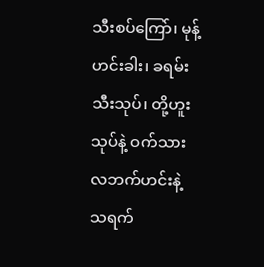သီးစပ်ကြော်၊ မုန့်ဟင်းခါး၊ ခရမ်းသီးသုပ်၊ တို့ဟူးသုပ်နဲ့ ဝက်သားလဘက်ဟင်းနဲ့ သရက်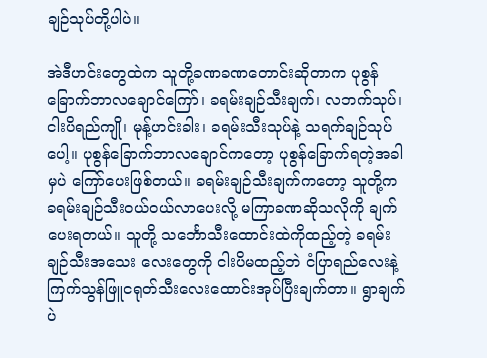ချဉ်သုပ်တို့ပါပဲ။

အဲဒီဟင်းတွေထဲက သူတို့ခဏခဏတောင်းဆိုတာက ပုစွန်ခြောက်ဘာလချောင်ကြော်၊ ခရမ်းချဉ်သီးချက်၊ လဘက်သုပ်၊ ငါးပိရည်ကျို၊ မုန့်ဟင်းခါး၊ ခရမ်းသီးသုပ်နဲ့ သရက်ချဉ်သုပ်ပေါ့။ ပုစွန်ခြောက်ဘာလချောင်ကတော့ ပုစွန်ခြောက်ရတဲ့အခါမှပဲ ကြော်ပေးဖြစ်တယ်။ ခရမ်းချဉ်သီးချက်ကတော့ သူတို့က ခရမ်းချဉ်သီးဝယ်ဝယ်လာပေးလို့ မကြာခဏဆိုသလိုကို ချက်ပေးရတယ်။ သူတို့ သင်္ဘောသီးထောင်းထဲကိုထည့်တဲ့ ခရမ်းချဉ်သီးအသေး လေးတွေကို ငါးပိမထည့်ဘဲ ငံပြာရည်လေးနဲ့ ကြက်သွန်ဖြူငရုတ်သီးလေးထောင်းအုပ်ပြီးချက်တာ။ ရွာချက်ပဲ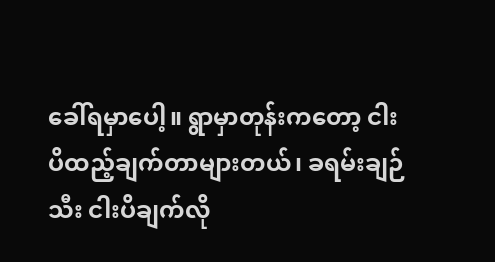ခေါ်ရမှာပေါ့။ ရွာမှာတုန်းကတော့ ငါးပိထည့်ချက်တာများတယ်၊ ခရမ်းချဉ်သီး ငါးပိချက်လို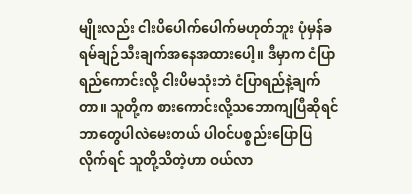မျိုးလည်း ငါးပိပေါက်ပေါက်မဟုတ်ဘူး ပုံမှန်ခရမ်ချဉ်သီးချက်အနေအထားပေါ့။ ဒီမှာက ငံပြာရည်ကောင်းလို့ ငါးပိမသုံးဘဲ ငံပြာရည်နဲ့ချက်တာ။ သူတို့က စားကောင်းလို့သဘောကျပြီဆိုရင် ဘာတွေပါလဲမေးတယ် ပါဝင်ပစ္စည်းပြောပြ လိုက်ရင် သူတို့သိတဲ့ဟာ ဝယ်လာ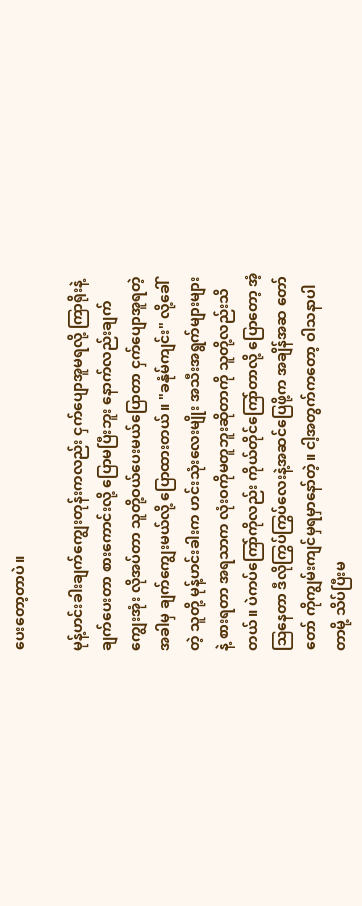ပေးတော့တာပဲ။

မုန့်ဟင်းခါးချက်ကျွေးတုန်းကလည်း ငှက်ပျောအူမရလို့ ကြာရိုးနဲ့ချက်ပေးတာ စားကောင်းလို့ ပြောမပြီးဘူး နောက်လည်းချက်ကျွေးအုံး လိုအပ်တာ သူတို့ဝယ်ပေးမယ်ပြောတာ ငှက်ပျောအူရတဲ့အခါမှ ချက်ကျွေးမယ်လို့ ပြောထားတယ်။ "ခနုံမ်ကျင်း" လို့ခေါ်တဲ့ သူတို့ မုန့်ဟင်းခါးက ဟင်းသုံးလေးမျိုး အသီးအရွက်များများနဲ့ စားရတာ အရသာက လုံးဝကိုမတူဘူးဆိုတာကို သူတို့လည်းသိတယ်။ ပဲကပ်ကြော်ကိုလည်း ကိုယ်တိုင်ကြော်တာလို့ ပြောတော့ အံ့ဩနေတာ ဒီလိုကြွပ်ကြွပ်လေးနဲ့အဆင်ပြေဖို့က အချိန်အဆ တော်တော် ကိုကျွမ်းကျင်မှရမှာနော်တဲ့။ ငါ့အတွက်ကတော့ ဝါသနာပါတာမို့ သိပ်ပြီးမ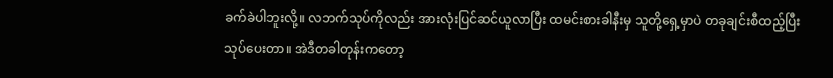ခက်ခဲပါဘူးလို့။ လဘက်သုပ်ကိုလည်း အားလုံးပြင်ဆင်ယူလာပြီး ထမင်းစားခါနီးမှ သူတို့ရှေ့မှာပဲ တခုချင်းစီထည့်ပြီး သုပ်ပေးတာ။ အဲဒီတခါတုန်းကတော့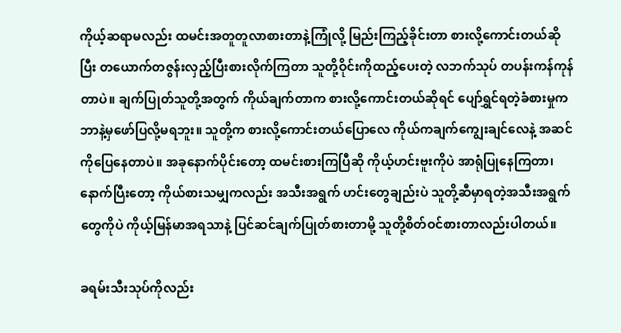ကိုယ့်ဆရာမလည်း ထမင်းအတူတူလာစားတာနဲ့ကြုံလို့ မြည်းကြည့်ခိုင်းတာ စားလို့ကောင်းတယ်ဆိုပြီး တယောက်တဇွန်းလှည့်ပြီးစားလိုက်ကြတာ သူတို့ဝိုင်းကိုထည့်ပေးတဲ့ လဘက်သုပ် တပန်းကန်ကုန်တာပဲ။ ချက်ပြုတ်သူတို့အတွက် ကိုယ်ချက်တာက စားလို့ကောင်းတယ်ဆိုရင် ပျော်ရွှင်ရတဲ့ခံစားမှုက ဘာနဲ့မှဖော်ပြလို့မရဘူး။ သူတို့က စားလို့ကောင်းတယ်ပြောလေ ကိုယ်ကချက်ကျွေးချင်လေနဲ့ အဆင်ကိုပြေနေတာပဲ။ အခုနောက်ပိုင်းတော့ ထမင်းစားကြပြီဆို ကိုယ့်ဟင်းဗူးကိုပဲ အာရုံပြုနေကြတာ၊ နောက်ပြီးတော့ ကိုယ်စားသမျှကလည်း အသီးအရွက် ဟင်းတွေချည်းပဲ သူတို့ဆီမှာရတဲ့အသီးအရွက်တွေကိုပဲ ကိုယ့်မြန်မာအရသာနဲ့ ပြင်ဆင်ချက်ပြုတ်စားတာမို့ သူတို့စိတ်ဝင်စားတာလည်းပါတယ်။

ခရမ်းသီးသုပ်ကိုလည်း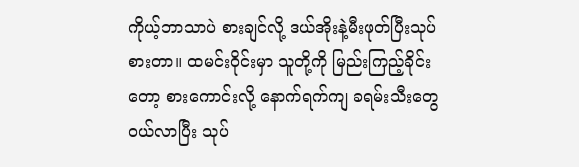ကိုယ့်ဘာသာပဲ စားချင်လို့ ဒယ်အိုးနဲ့မီးဖုတ်ပြီးသုပ်စားတာ။ ထမင်းဝိုင်းမှာ သူတို့ကို မြည်းကြည့်ခိုင်းတော့ စားကောင်းလို့ နောက်ရက်ကျ ခရမ်းသီးတွေဝယ်လာပြီး သုပ်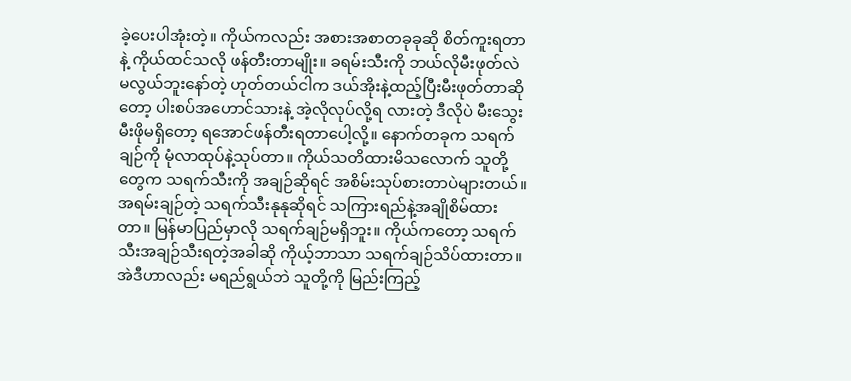ခဲ့ပေးပါအုံးတဲ့။ ကိုယ်ကလည်း အစားအစာတခုခုဆို စိတ်ကူးရတာနဲ့ ကိုယ်ထင်သလို ဖန်တီးတာမျိုး။ ခရမ်းသီးကို ဘယ်လိုမီးဖုတ်လဲ မလွယ်ဘူးနော်တဲ့ ဟုတ်တယ်ငါက ဒယ်အိုးနဲ့ထည့်ပြီးမီးဖုတ်တာဆိုတော့ ပါးစပ်အဟောင်သားနဲ့ အဲ့လိုလုပ်လို့ရ လားတဲ့ ဒီလိုပဲ မီးသွေးမီးဖိုမရှိတော့ ရအောင်ဖန်တီးရတာပေါ့လို့။ နောက်တခုက သရက်ချဉ်ကို မုံလာထုပ်နဲ့သုပ်တာ။ ကိုယ်သတိထားမိသလောက် သူတို့တွေက သရက်သီးကို အချဉ်ဆိုရင် အစိမ်းသုပ်စားတာပဲများတယ်။ အရမ်းချဉ်တဲ့ သရက်သီးနုနုဆိုရင် သကြားရည်နဲ့အချိုစိမ်ထားတာ။ မြန်မာပြည်မှာလို သရက်ချဉ်မရှိဘူး။ ကိုယ်ကတော့ သရက်သီးအချဉ်သီးရတဲ့အခါဆို ကိုယ့်ဘာသာ သရက်ချဉ်သိပ်ထားတာ။ အဲဒီဟာလည်း မရည်ရွယ်ဘဲ သူတို့ကို မြည်းကြည့်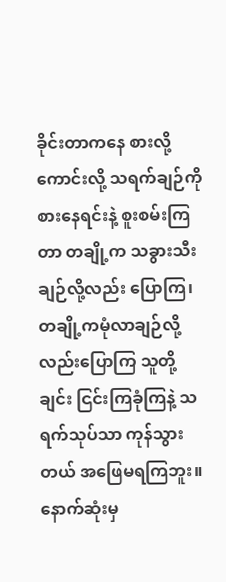ခိုင်းတာကနေ စားလို့ကောင်းလို့ သရက်ချဉ်ကို စားနေရင်းနဲ့ စူးစမ်းကြတာ တချို့က သခွားသီးချဉ်လို့လည်း ပြောကြ၊ တချို့ကမုံလာချဉ်လို့လည်းပြောကြ သူတို့ချင်း ငြင်းကြခုံကြနဲ့ သရက်သုပ်သာ ကုန်သွားတယ် အဖြေမရကြဘူး။ နောက်ဆုံးမှ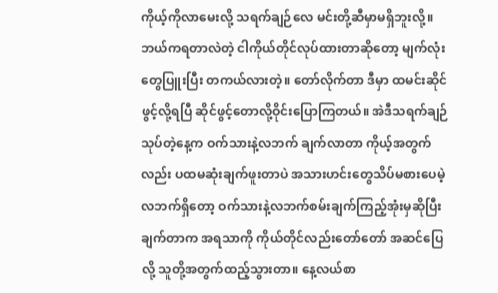ကိုယ့်ကိုလာမေးလို့ သရက်ချဉ်လေ မင်းတို့ဆီမှာမရှိဘူးလို့။ ဘယ်ကရတာလဲတဲ့ ငါကိုယ်တိုင်လုပ်ထားတာဆိုတော့ မျက်လုံးတွေပြူးပြီး တကယ်လားတဲ့။ တော်လိုက်တာ ဒီမှာ ထမင်းဆိုင်ဖွင့်လို့ရပြီ ဆိုင်ဖွင့်တောလို့ဝိုင်းပြောကြတယ်။ အဲဒီသရက်ချဉ်သုပ်တဲ့နေ့က ဝက်သားနဲ့လဘက် ချက်လာတာ ကိုယ့်အတွက်လည်း ပထမဆုံးချက်ဖူးတာပဲ အသားဟင်းတွေသိပ်မစားပေမဲ့ လဘက်ရှိတော့ ဝက်သားနဲ့လဘက်စမ်းချက်ကြည့်အုံးမှဆိုပြီး ချက်တာက အရသာကို ကိုယ်တိုင်လည်းတော်တော် အဆင်ပြေလို့ သူတို့အတွက်ထည့်သွားတာ။ နေ့လယ်စာ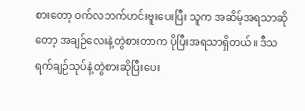စားတော့ ဝက်လဘက်ဟင်းဗူးပေးပြီး သူက အဆိမ့်အရသာဆိုတော့ အချဉ်လေးနဲ့တွဲစားတာက ပိုပြီးအရသာရှိတယ်။ ဒီသရက်ချဉ်သုပ်နဲ့တွဲစားဆိုပြီးပေး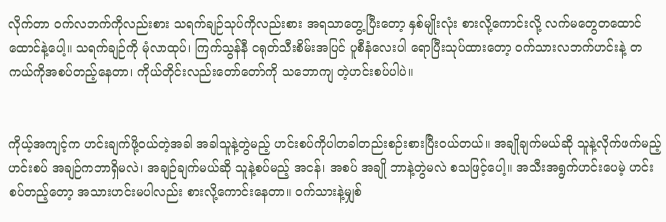လိုက်တာ ဝက်လဘက်ကိုလည်းစား သရက်ချဉ်သုပ်ကိုလည်းစား အရသာတွေ့ပြီးတော့ နှစ်မျိုးလုံး စားလို့ကောင်းလို့ လက်မတွေတထောင်ထောင်နဲ့‌ပေါ့။ သရက်ချဉ်ကို မုံလာထုပ်၊ ကြက်သွန်နီ ငရုတ်သီးစိမ်းအပြင် ပူစီနံလေးပါ ရောပြီးသုပ်ထားတော့ ဝက်သားလဘက်ဟင်းနဲ့ တကယ်ကိုအစပ်တည့်နေတာ၊ ကိုယ်တိုင်းလည်းတော်တော်ကို သဘောကျ တဲ့ဟင်းစပ်ပါပဲ။


ကိုယ့်အကျင့်က ဟင်းချက်ဖို့ဝယ်တဲ့အခါ အခါသူနဲ့တွဲမည့် ဟင်းစပ်ကိုပါတခါတည်းစဉ်းစားပြီးဝယ်တယ်။ အချိုချက်မယ်ဆို သူနဲ့လိုက်ဖက်မည့်ဟင်းစပ် အချဉ်ကဘာရှိမလဲ၊ အချဉ်ချက်မယ်ဆို သူနဲ့စပ်မည့် အငန်၊ အစပ် အချို ဘာနဲ့တွဲမလဲ စသဖြင့်‌ပေါ့။ အသီးအရွက်ဟင်းပေမဲ့ ဟင်းစပ်တည့်တော့ အသားဟင်းမပါလည်း စားလို့ကောင်းနေတာ။ ဝက်သားနဲ့မျှစ်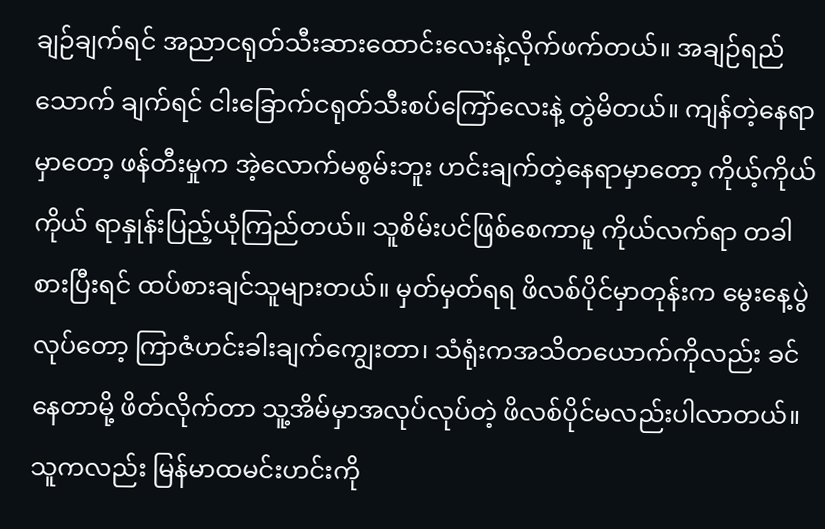ချဉ်ချက်ရင် အညာငရုတ်သီးဆားထောင်းလေးနဲ့လိုက်ဖက်တယ်။ အချဉ်ရည်သောက် ချက်ရင် ငါးခြောက်ငရုတ်သီးစပ်ကြော်လေးနဲ့ တွဲမိတယ်။ ကျန်တဲ့နေရာမှာတော့ ဖန်တီးမှုက အဲ့လောက်မစွမ်းဘူး ဟင်းချက်တဲ့နေရာမှာတော့ ကိုယ့်ကိုယ်ကိုယ် ရာနှုန်းပြည့်ယုံကြည်တယ်။ သူစိမ်းပင်ဖြစ်စေကာမူ ကိုယ်လက်ရာ တခါစားပြီးရင် ထပ်စားချင်သူများတယ်။ မှတ်မှတ်ရရ ဖိလစ်ပိုင်မှာတုန်းက မွေးနေ့ပွဲလုပ်တော့ ကြာဇံဟင်းခါးချက်ကျွေးတာ၊ သံရုံးကအသိတယောက်ကိုလည်း ခင်နေတာမို့ ဖိတ်လိုက်တာ သူ့အိမ်မှာအလုပ်လုပ်တဲ့ ဖိလစ်ပိုင်မလည်းပါလာတယ်။ သူကလည်း မြန်မာထမင်းဟင်းကို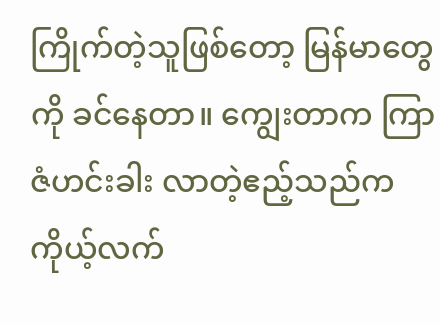ကြိုက်တဲ့သူဖြစ်တော့ မြန်မာတွေကို ခင်နေတာ။ ကျွေးတာက ကြာဇံဟင်းခါး လာတဲ့ဧည့်သည်က ကိုယ့်လက်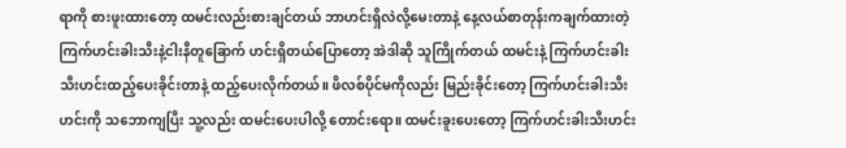ရာကို စားဖူးထားတော့ ထမင်းလည်းစားချင်တယ် ဘာဟင်းရှိလဲလို့မေးတာနဲ့ နေ့လယ်စာတုန်းကချက်ထားတဲ့ ကြက်ဟင်းခါးသီးနဲ့ငါးနီတူခြောက် ဟင်းရှိတယ်ပြောတော့ အဲဒါဆို သူကြိုက်တယ် ထမင်းနဲ့ ကြက်ဟင်းခါးသီးဟင်းထည့်ပေးခိုင်းတာနဲ့ ထည့်ပေးလိုက်တယ်။ ဖိလစ်ပိုင်မကိုလည်း မြည်းခိုင်းတော့ ကြက်ဟင်းခါးသီးဟင်းကို သဘောကျပြီး သူ့လည်း ထမင်းပေးပါလို့ တောင်းရော။ ထမင်းခူးပေးတော့ ကြက်ဟင်းခါးသီးဟင်း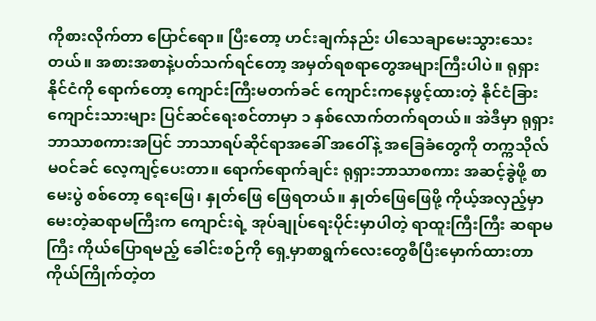ကိုစားလိုက်တာ ပြောင်ရော။ ပြီးတော့ ဟင်းချက်နည်း ပါသေချာမေးသွားသေးတယ်။ အစားအစာနဲ့ပတ်သက်ရင်တော့ အမှတ်ရစရာတွေအများကြီးပါပဲ။ ရုရှားနိုင်ငံကို ရောက်တော့ ‌ကျောင်းကြီးမတက်ခင် ကျောင်းကနေဖွင့်ထားတဲ့ နိုင်ငံခြားကျောင်းသားများ ပြင်ဆင်ရေးစင်တာမှာ ၁ နှစ်လောက်တက်ရတယ်။ အဲဒီမှာ ရုရှားဘာသာစကားအပြင် ဘာသာရပ်ဆိုင်ရာအခေါ် အဝေါ်နဲ့ အခြေခံတွေကို တက္ကသိုလ်မဝင်ခင် လေ့ကျင့်ပေးတာ။ ရောက်ရောက်ချင်း ရုရှားဘာသာစကား အဆင့်ခွဲဖို့ စာမေးပွဲ စစ်တော့ ရေးဖြေ၊ နှုတ်ဖြေ ဖြေရတယ်။ နှုတ်ဖြေဖြေဖို့ ကိုယ့်အလှည့်မှာ မေးတဲ့ဆရာမကြီးက ကျောင်းရဲ့ အုပ်ချုပ်ရေးပိုင်းမှာပါတဲ့ ရာထူးကြီးကြီး ဆရာမကြီး ကိုယ်ပြောရမည့် ခေါင်းစဉ်ကို ရှေ့မှာစာရွက်လေးတွေစီပြီးမှောက်ထားတာ ကိုယ်ကြိုက်တဲ့တ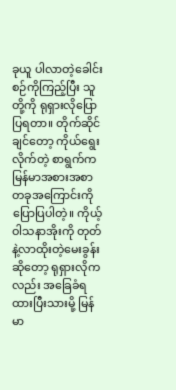ခုယူ ပါလာတဲ့ခေါင်းစဉ်ကိုကြည့်ပြီး သူတို့ကို ရုရှားလိုပြောပြရတာ။ တိုက်ဆိုင်ချင်တော့ ကိုယ်ရွေးလိုက်တဲ့ စာရွက်က မြန်မာအစားအစာတခုအကြောင်းကိုပြောပြပါတဲ့။ ကိုယ့်ဝါသနာအိုးကို တုတ်နဲ့လာထိုးတဲ့မေးခွန်းဆိုတော့ ရုရှားလိုကလည်း အခြေခံရထားပြီးသားမို့ မြန်မာ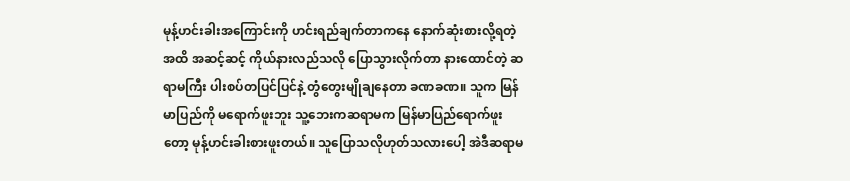မုန့်ဟင်းခါးအကြောင်းကို ဟင်းရည်ချက်တာကနေ နောက်ဆုံးစားလို့ရတဲ့အထိ အဆင့်ဆင့် ကိုယ်နားလည်သလို ပြောသွားလိုက်တာ နားထောင်တဲ့ ဆရာမကြီး ပါးစပ်တပြင်ပြင်နဲ့ တွံတွေးမျိုချနေတာ ခဏခဏ။ သူက မြန်မာပြည်ကို မရောက်ဖူးဘူး သူ့ဘေးကဆရာမက မြန်မာပြည်ရောက်ဖူးတော့ မုန့်ဟင်းခါးစားဖူးတယ်။ သူပြောသလိုဟုတ်သလားပေါ့ အဲဒီဆရာမ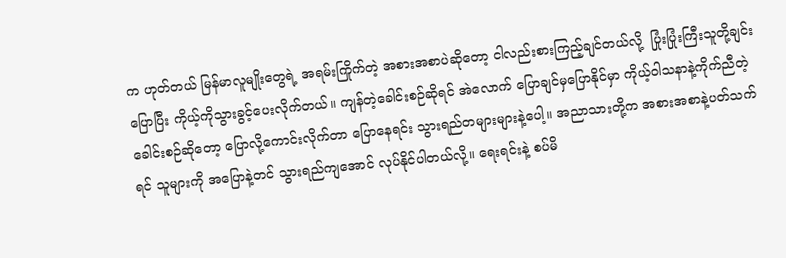က ဟုတ်တယ် မြန်မာလူမျိုးတွေရဲ့ အရမ်းကြိုက်တဲ့ အစားအစာပဲဆိုတော့ ငါလည်းစားကြည့်ချင်တယ်လို့  ပြုံးပြုံးကြီးသူတို့ချင်း ပြောပြီး ကိုယ့်ကိုသွားခွင့်ပေးလိုက်တယ်။ ကျန်တဲ့ခေါင်းစဉ်ဆိုရင် အဲလောက် ပြောချင်မှပြောနိုင်မှာ ကိုယ့်ဝါသနာနဲ့ကိုက်ညီတဲ့ခေါင်းစဉ်ဆိုတော့ ပြောလို့ကောင်းလိုက်တာ ပြောနေရင်း သွားရည်တများများနဲ့ပေါ့။ အညာသားတို့က အစားအစာနဲ့ပတ်သက်ရင် သူများကို အပြောနဲ့တင် သွားရည်ကျအောင် လုပ်နိုင်ပါတယ်လို့။ ရေးရင်းနဲ့ စပ်မိ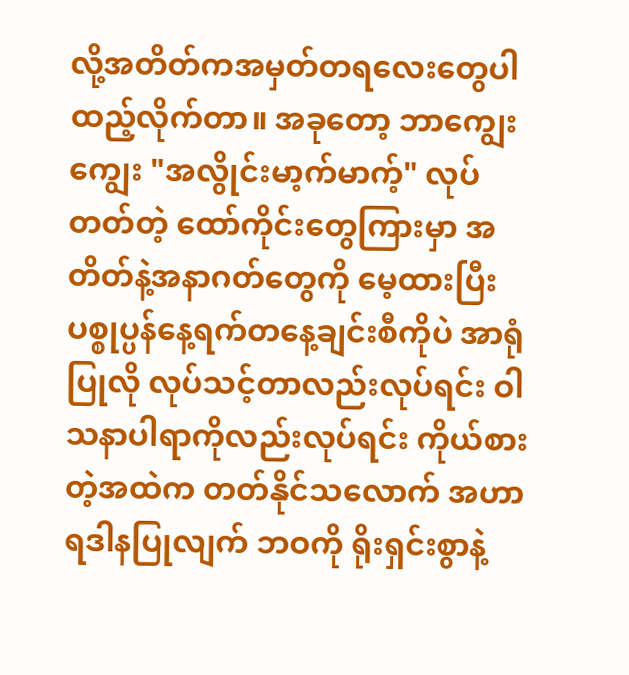လို့အတိတ်ကအမှတ်တရလေးတွေပါ ထည့်လိုက်တာ။ အခုတော့ ဘာကျွေးကျွေး "အလွိုင်းမာ့က်မာက့်" လုပ်တတ်တဲ့ ထော်ကိုင်းတွေကြားမှာ အတိတ်နဲ့အနာဂတ်တွေကို မေ့ထားပြီး ပစ္စုပ္ပန်နေ့ရက်တနေ့ချင်းစီကိုပဲ အာရုံပြုလို လုပ်သင့်တာလည်းလုပ်ရင်း ဝါသနာပါရာကိုလည်းလုပ်ရင်း ကိုယ်စားတဲ့အထဲက တတ်နိုင်သလောက် အဟာရဒါနပြုလျက် ဘဝကို ရိုးရှင်းစွာနဲ့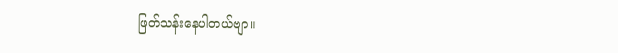ဖြတ်သန်းနေပါတယ်ဗျာ။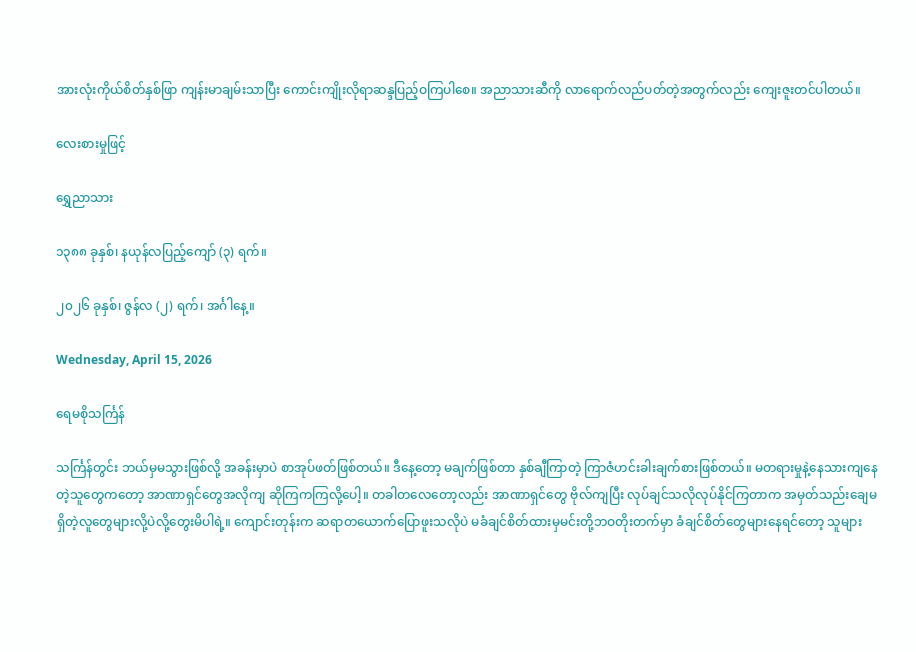အားလုံးကိုယ်စိတ်နှစ်ဖြာ ကျန်းမာချမ်းသာပြီး ကောင်းကျိုးလိုရာဆန္ဒပြည့်ဝကြပါစေ။ အညာသားဆီကို လာရောက်လည်ပတ်တဲ့အတွက်လည်း ကျေးဇူးတင်ပါတယ်။

လေးစားမှုဖြင့်

ရွှေညာသား

၁၃၈၈ ခုနှစ်၊ နယုန်လပြည့်ကျော် (၃) ရက်။

၂၀၂၆ ခုနှစ်၊ ဇွန်လ (၂) ရက်၊ အင်္ဂါနေ့။

Wednesday, April 15, 2026

ရေမစိုသင်္ကြန်

သင်္ကြန်တွင်း ဘယ်မှမသွားဖြစ်လို့ အခန်းမှာပဲ စာအုပ်ဖတ်ဖြစ်တယ်။ ဒီနေ့တော့ မချက်ဖြစ်တာ နှစ်ချီကြာတဲ့ ကြာဇံဟင်းခါးချက်စားဖြစ်တယ်။ မတရားမှုနဲ့နေသားကျနေတဲ့သူတွေကတော့ အာဏာရှင်တွေအလိုကျ ဆိုကြကကြလို့ပေါ့။ တခါတလေတော့လည်း အာဏာရှင်တွေ ဗိုလ်ကျပြီး လုပ်ချင်သလိုလုပ်နိုင်ကြတာက အမှတ်သည်းချေမရှိတဲ့လူတွေများလို့ပဲလို့တွေးမိပါရဲ့။ ကျောင်းတုန်းက ဆရာတယောက်ပြောဖူးသလိုပဲ မခံချင်စိတ်ထားမှမင်းတို့ဘဝတိုးတက်မှာ ခံချင်စိတ်တွေများနေရင်တော့ သူများ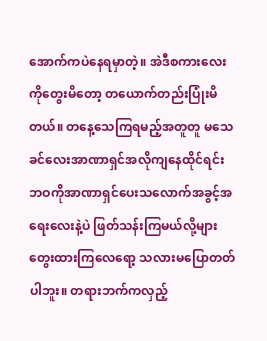အောက်ကပဲနေရမှာတဲ့။ အဲဒီစကားလေးကိုတွေးမိတော့ တယောက်တည်းပြုံးမိတယ်။ တနေ့သေကြရမည့်အတူတူ မသေခင်လေးအာဏာရှင်အလိုကျနေထိုင်ရင်း ဘဝကိုအာဏာရှင်ပေးသလောက်အခွင့်အရေးလေးနဲ့ပဲ ဖြတ်သန်းကြမယ်လို့များတွေးထားကြလေရော့ သလားမပြောတတ်ပါဘူး။ တရားဘက်ကလှည့်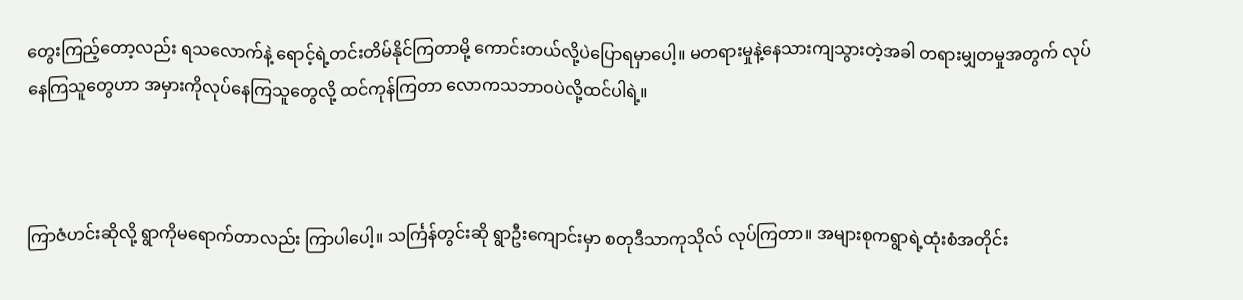တွေးကြည့်တော့လည်း ရသလောက်နဲ့ ရောင့်ရဲ့တင်းတိမ်နိုင်ကြတာမို့ ကောင်းတယ်လို့ပဲပြောရမှာပေါ့။ မတရားမှုနဲ့နေသားကျသွားတဲ့အခါ တရားမျှတမှုအတွက် လုပ်နေကြသူတွေဟာ အမှားကိုလုပ်နေကြသူတွေလို့ ထင်ကုန်ကြတာ လောကသဘာဝပဲလို့ထင်ပါရဲ့။



ကြာဇံဟင်းဆိုလို့ ရွာကိုမရောက်တာလည်း ကြာပါပေါ့။ သင်္ကြန်တွင်းဆို ရွာဦးကျောင်းမှာ စတုဒီသာကုသိုလ် လုပ်ကြတာ။ အများစုကရွာရဲ့ထုံးစံအတိုင်း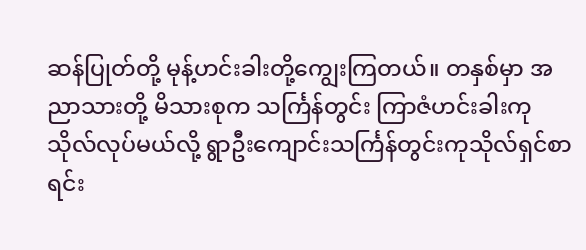ဆန်ပြုတ်တို့ မုန့်ဟင်းခါးတို့ကျွေးကြတယ်။ တနှစ်မှာ အညာသားတို့ မိသားစုက သင်္ကြန်တွင်း ကြာဇံဟင်းခါးကုသိုလ်လုပ်မယ်လို့ ရွာဦးကျောင်းသင်္ကြန်တွင်းကုသိုလ်ရှင်စာရင်း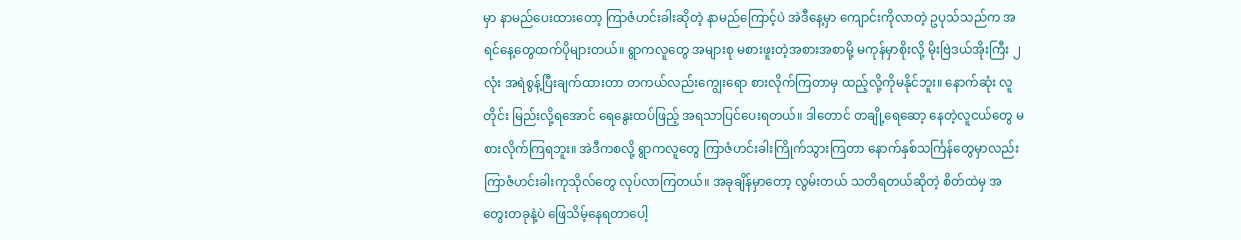မှာ နာမည်ပေးထားတော့ ကြာဇံဟင်းခါးဆိုတဲ့ နာမည်ကြောင့်ပဲ အဲဒီနေ့မှာ ကျောင်းကိုလာတဲ့ ဥပုသ်သည်က အရင်နေ့တွေထက်ပိုများတယ်။ ရွာကလူတွေ အများစု မစားဖူးတဲ့အစားအစာမို့ မကုန်မှာစိုးလို့ မိုးဗြဲဒယ်အိုးကြီး ၂ လုံး အရဲစွန့်ပြီးချက်ထားတာ တကယ်လည်းကျွေးရော စားလိုက်ကြတာမှ ထည့်လို့ကိုမနိုင်ဘူး။ နောက်ဆုံး လူတိုင်း မြည်းလို့ရအောင် ရေနွေးထပ်ဖြည့် အရသာပြင်ပေးရတယ်။ ဒါတောင် တချို့ရေဆော့ နေတဲ့လူငယ်တွေ မစားလိုက်ကြရဘူး။ အဲဒီကစလို့ ရွာကလူတွေ ကြာဇံဟင်းခါးကြိုက်သွားကြတာ နောက်နှစ်သင်္ကြန်တွေမှာလည်း ကြာဇံဟင်းခါးကုသိုလ်တွေ လုပ်လာကြတယ်။ အခုချိန်မှာတော့ လွမ်းတယ် သတိရတယ်ဆိုတဲ့ စိတ်ထဲမှ အတွေးတခုနဲ့ပဲ ဖြေသိမ့်နေရတာပေါ့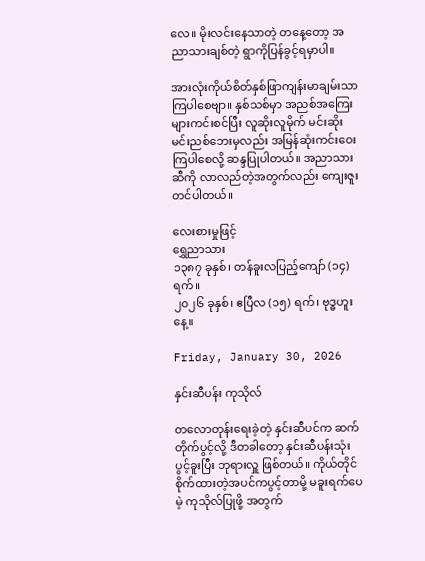လေ။ မိုးလင်းနေသာတဲ့ တနေ့တော့ အညာသားချစ်တဲ့ ရွာကိုပြန်ခွင့်ရမှာပါ။

အားလုံးကိုယ်စိတ်နှစ်ဖြာကျန်းမာချမ်းသာကြပါစေဗျာ။ နှစ်သစ်မှာ အညစ်အကြေးများကင်းစင်ပြီး လူဆိုးလူမိုက် မင်းဆိုးမင်းညစ်ဘေးမှလည်း အမြန်ဆုံးကင်းဝေးကြပါစေလို့ ဆန္ဒပြုပါတယ်။ အညာသားဆီကို လာလည်တဲ့အတွက်လည်း ကျေးဇူးတင်ပါတယ်။

လေးစားမှုဖြင့်
ရွှေညာသား
၁၃၈၇ ခုနှစ်၊ တန်ခူးလပြည့်ကျော် (၁၄) ရက်။
၂၀၂၆ ခုနှစ်၊ ဧပြီလ (၁၅) ရက်၊ ဗုဒ္ဓဟူးနေ့။

Friday, January 30, 2026

နှင်းဆီပန်း ကုသိုလ်

တလောတုန်းရေးခဲ့တဲ့ နှင်းဆီပင်က ဆက်တိုက်ပွင့်လို့ ဒီတခါတော့ နှင်းဆီပန်းသုံးပွင့်ခူးပြီး ဘုရားလှူ ဖြစ်တယ်။ ကိုယ်တိုင်စိုက်ထားတဲ့အပင်ကပွင့်တာမို့ မခူးရက်ပေမဲ့ ကုသိုလ်ပြုဖို့ အတွက်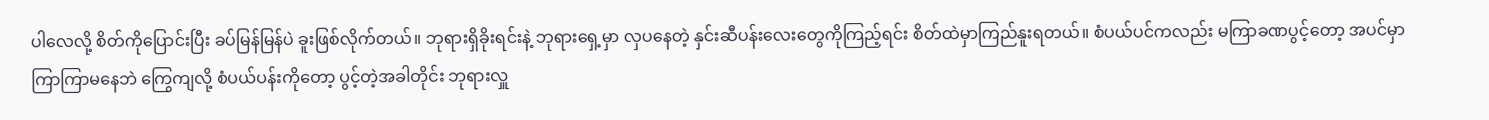ပါလေလို့ စိတ်ကိုပြောင်းပြီး ခပ်မြန်မြန်ပဲ ခူးဖြစ်လိုက်တယ်။ ဘုရားရှိခိုးရင်းနဲ့ ဘုရားရှေ့မှာ လှပနေတဲ့ နှင်းဆီပန်းလေးတွေကိုကြည့်ရင်း စိတ်ထဲမှာကြည်နူးရတယ်။ စံပယ်ပင်ကလည်း မကြာခဏပွင့်တော့ အပင်မှာကြာကြာမနေဘဲ ကြွေကျလို့ စံပယ်ပန်းကိုတော့ ပွင့်တဲ့အခါတိုင်း ဘုရားလှူ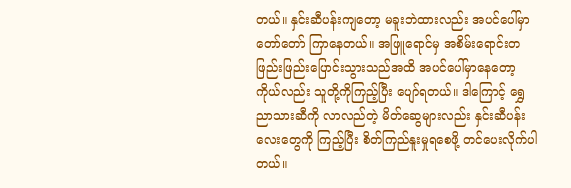တယ်။ နှင်းဆီပန်းကျတော့ မခူးဘဲထားလည်း အပင်ပေါ်မှာတော်တော် ကြာနေတယ်။ အဖြူရောင်မှ အစိမ်းရောင်းတဖြည်းဖြည်းပြောင်းသွားသည်အထိ အပင်ပေါ်မှာနေတော့ ကိုယ်လည်း သူတို့ကိုကြည့်ပြီး ပျော်ရတယ်။ ဒါကြောင့် ‌ရွှေညာသားဆီကို လာလည်တဲ့ မိတ်ဆွေများလည်း နှင်းဆီပန်း လေးတွေကို ကြည့်ပြီး စိတ်ကြည်နူးမှုရစေဖို့ တင်ပေးလိုက်ပါတယ်။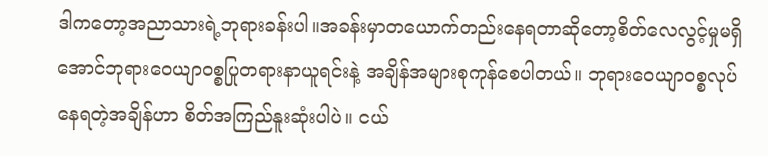ဒါကတော့အညာသားရဲ့ဘုရားခန်းပါ။အခန်းမှာတယောက်တည်းနေရတာဆိုတော့စိတ်လေလွင့်မှုမရှိအောင်ဘုရားဝေယျာဝစ္စပြုတရားနာယူရင်းနဲ့ အချိန်အများစုကုန်စေပါတယ်။ ဘုရားဝေယျာဝစ္စလုပ်နေရတဲ့အချိန်ဟာ စိတ်အကြည်နူးဆုံးပါပဲ။ ငယ်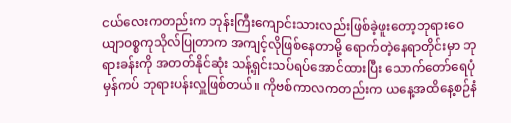ငယ်လေးကတည်းက ဘုန်းကြီးကျောင်းသားလည်းဖြစ်ခဲ့ဖူးတော့ဘုရားဝေယျာဝစ္စကုသိုလ်ပြုတာက အကျင့်လိုဖြစ်နေတာမို့ ရောက်တဲ့နေရာတိုင်းမှာ ဘုရားခန်းကို အတတ်နိုင်ဆုံး သန့်ရှင်းသပ်ရပ်အောင်ထားပြီး သောက်တော်ရေပုံမှန်ကပ် ဘုရားပန်းလှူဖြစ်တယ်။ ကိုဗစ်ကာလကတည်းက ယနေ့အထိနေ့စဉ်နံ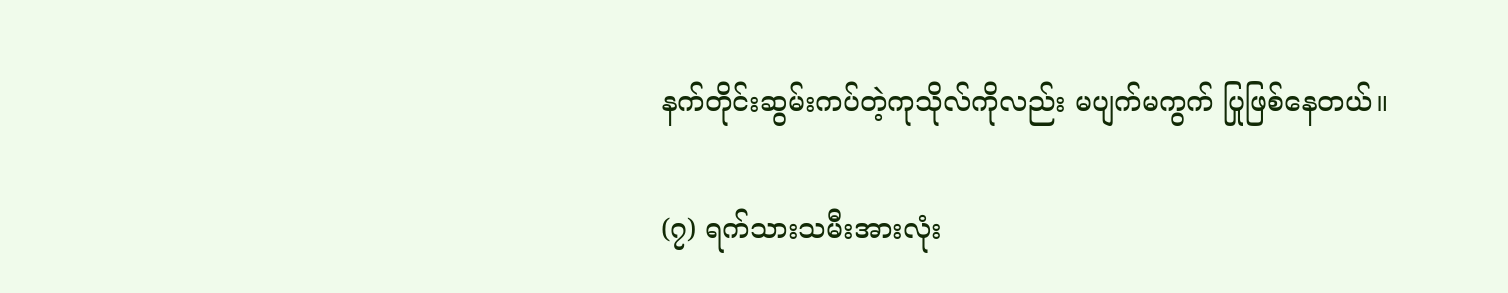နက်တိုင်းဆွမ်းကပ်တဲ့ကုသိုလ်ကိုလည်း မပျက်မကွက် ပြုဖြစ်နေတယ်။

(၇) ရက်သားသမီးအားလုံး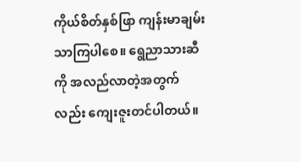ကိုယ်စိတ်နှစ်ဖြာ ကျန်းမာချမ်းသာကြပါစေ။ ရွေညာသားဆီကို အလည်လာတဲ့အတွက်လည်း ကျေးဇူးတင်ပါတယ်။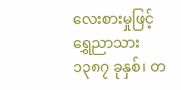လေးစားမှုဖြင့်
ရွှေညာသား
၁၃၈၇ ခုနှစ်၊ တ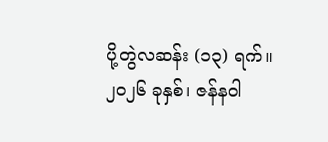ပို့တွဲလဆန်း (၁၃) ရက်။
၂၀၂၆ ခုနှစ်၊ ဇန်နဝါ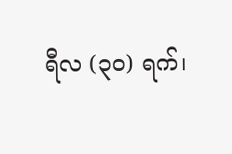ရီလ (၃၀) ရက်၊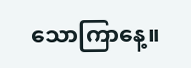သောကြာနေ့။